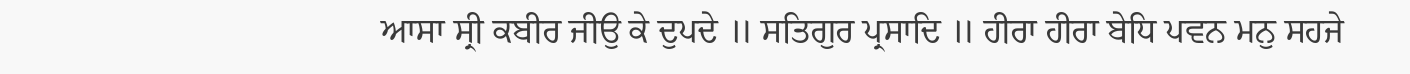ਆਸਾ ਸ੍ਰੀ ਕਬੀਰ ਜੀਉ ਕੇ ਦੁਪਦੇ ॥ ਸਤਿਗੁਰ ਪ੍ਰਸਾਦਿ ॥ ਹੀਰਾ ਹੀਰਾ ਬੇਧਿ ਪਵਨ ਮਨੁ ਸਹਜੇ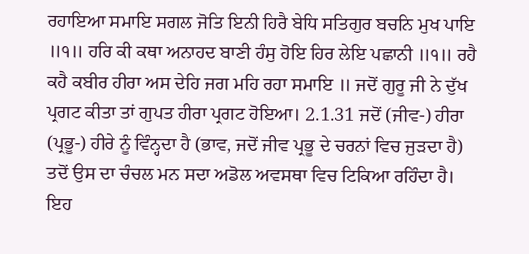ਰਹਾਇਆ ਸਮਾਇ ਸਗਲ ਜੋਤਿ ਇਨੀ ਹਿਰੈ ਬੇਧਿ ਸਤਿਗੁਰ ਬਚਨਿ ਮੁਖ ਪਾਇ ॥੧॥ ਹਰਿ ਕੀ ਕਥਾ ਅਨਾਹਦ ਬਾਣੀ ਹੰਸੁ ਹੋਇ ਹਿਰ ਲੇਇ ਪਛਾਨੀ ॥੧॥ ਰਹੈ ਕਹੈ ਕਬੀਰ ਹੀਰਾ ਅਸ ਦੇਹਿ ਜਗ ਮਹਿ ਰਹਾ ਸਮਾਇ ॥ ਜਦੋਂ ਗੁਰੂ ਜੀ ਨੇ ਦੁੱਖ ਪ੍ਰਗਟ ਕੀਤਾ ਤਾਂ ਗੁਪਤ ਹੀਰਾ ਪ੍ਰਗਟ ਹੋਇਆ। 2.1.31 ਜਦੋਂ (ਜੀਵ-) ਹੀਰਾ (ਪ੍ਰਭੂ-) ਹੀਰੇ ਨੂੰ ਵਿੰਨ੍ਹਦਾ ਹੈ (ਭਾਵ, ਜਦੋਂ ਜੀਵ ਪ੍ਰਭੂ ਦੇ ਚਰਨਾਂ ਵਿਚ ਜੁੜਦਾ ਹੈ) ਤਦੋਂ ਉਸ ਦਾ ਚੰਚਲ ਮਨ ਸਦਾ ਅਡੋਲ ਅਵਸਥਾ ਵਿਚ ਟਿਕਿਆ ਰਹਿੰਦਾ ਹੈ। ਇਹ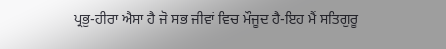ਪ੍ਰਭੁ-ਹੀਰਾ ਐਸਾ ਹੈ ਜੋ ਸਭ ਜੀਵਾਂ ਵਿਚ ਮੌਜੂਦ ਹੈ-ਇਹ ਮੈਂ ਸਤਿਗੁਰੂ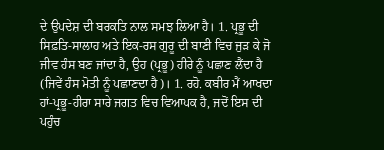ਦੇ ਉਪਦੇਸ਼ ਦੀ ਬਰਕਤਿ ਨਾਲ ਸਮਝ ਲਿਆ ਹੈ। 1. ਪ੍ਰਭੂ ਦੀ ਸਿਫ਼ਤਿ-ਸਾਲਾਹ ਅਤੇ ਇਕ-ਰਸ ਗੁਰੂ ਦੀ ਬਾਣੀ ਵਿਚ ਜੁੜ ਕੇ ਜੋ ਜੀਵ ਹੰਸ ਬਣ ਜਾਂਦਾ ਹੈ, ਉਹ (ਪ੍ਰਭੂ) ਹੀਰੇ ਨੂੰ ਪਛਾਣ ਲੈਂਦਾ ਹੈ (ਜਿਵੇਂ ਹੰਸ ਮੋਤੀ ਨੂੰ ਪਛਾਣਦਾ ਹੈ)। 1. ਰਹੋ. ਕਬੀਰ ਮੈਂ ਆਖਦਾ ਹਾਂ-ਪ੍ਰਭੂ-ਹੀਰਾ ਸਾਰੇ ਜਗਤ ਵਿਚ ਵਿਆਪਕ ਹੈ, ਜਦੋਂ ਇਸ ਦੀ ਪਹੁੰਚ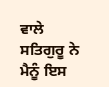ਵਾਲੇ ਸਤਿਗੁਰੂ ਨੇ ਮੈਨੂੰ ਇਸ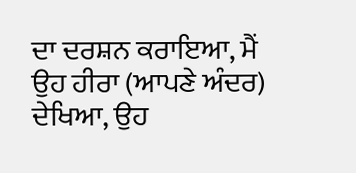ਦਾ ਦਰਸ਼ਨ ਕਰਾਇਆ, ਮੈਂ ਉਹ ਹੀਰਾ (ਆਪਣੇ ਅੰਦਰ) ਦੇਖਿਆ, ਉਹ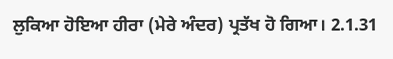ਲੁਕਿਆ ਹੋਇਆ ਹੀਰਾ (ਮੇਰੇ ਅੰਦਰ) ਪ੍ਰਤੱਖ ਹੋ ਗਿਆ। 2.1.31